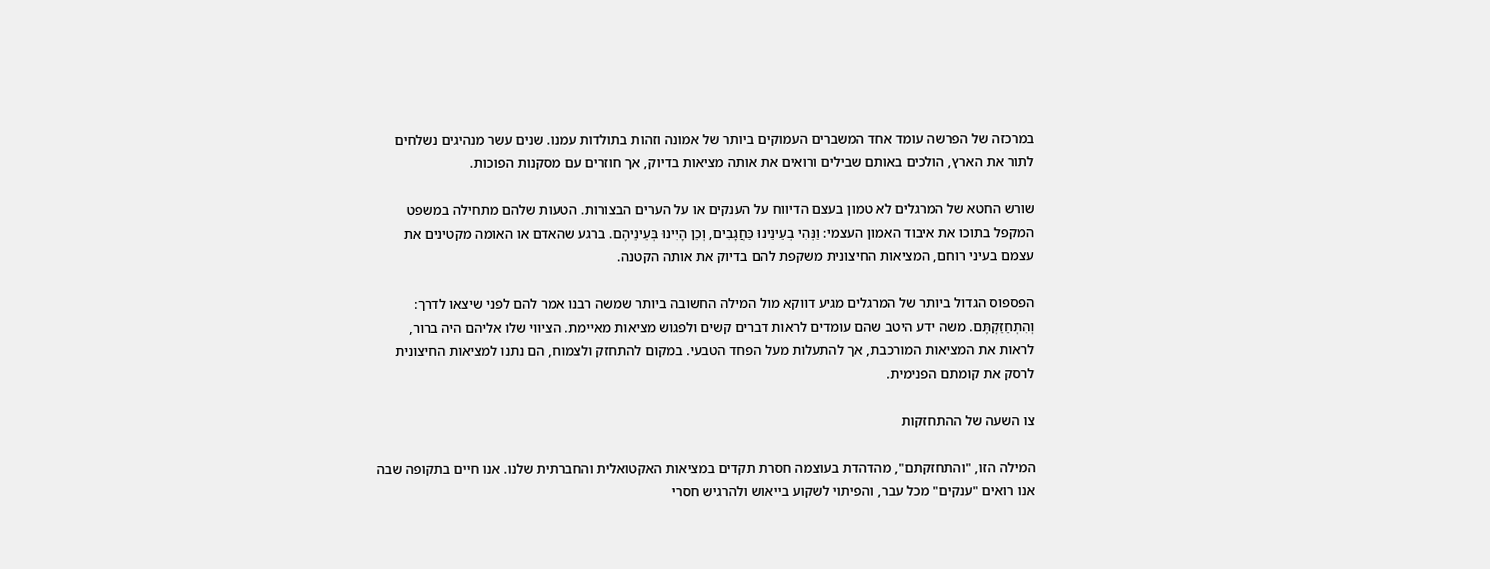במרכזה של הפרשה עומד אחד המשברים העמוקים ביותר של אמונה וזהות בתולדות עמנו. שנים עשר מנהיגים נשלחים לתור את הארץ, הולכים באותם שבילים ורואים את אותה מציאות בדיוק, אך חוזרים עם מסקנות הפוכות.

שורש החטא של המרגלים לא טמון בעצם הדיווח על הענקים או על הערים הבצורות. הטעות שלהם מתחילה במשפט המקפל בתוכו את איבוד האמון העצמי: וַנְּהִי בְעֵינֵינוּ כַּחֲגָבִים, וְכֵן הָיִינוּ בְּעֵינֵיהֶם. ברגע שהאדם או האומה מקטינים את עצמם בעיני רוחם, המציאות החיצונית משקפת להם בדיוק את אותה הקטנה.

הפספוס הגדול ביותר של המרגלים מגיע דווקא מול המילה החשובה ביותר שמשה רבנו אמר להם לפני שיצאו לדרך: וְהִתְחַזַּקְתֶּם. משה ידע היטב שהם עומדים לראות דברים קשים ולפגוש מציאות מאיימת. הציווי שלו אליהם היה ברור, לראות את המציאות המורכבת, אך להתעלות מעל הפחד הטבעי. במקום להתחזק ולצמוח, הם נתנו למציאות החיצונית לרסק את קומתם הפנימית.

צו השעה של ההתחזקות

המילה הזו, "והתחזקתם", מהדהדת בעוצמה חסרת תקדים במציאות האקטואלית והחברתית שלנו. אנו חיים בתקופה שבה אנו רואים "ענקים" מכל עבר, והפיתוי לשקוע בייאוש ולהרגיש חסרי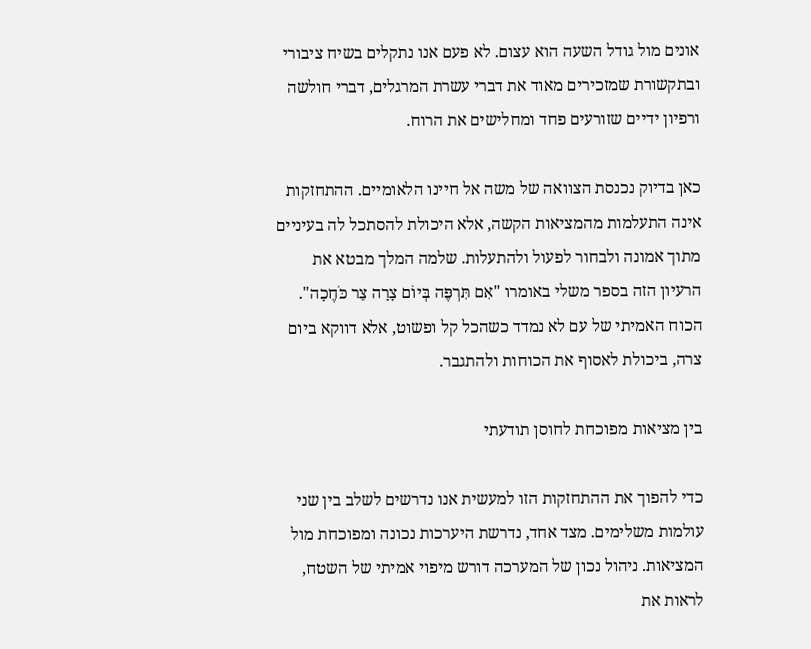אונים מול גודל השעה הוא עצום. לא פעם אנו נתקלים בשיח ציבורי ובתקשורת שמזכירים מאוד את דברי עשרת המרגלים, דברי חולשה ורפיון ידיים שזורעים פחד ומחלישים את הרוח.

כאן בדיוק נכנסת הצוואה של משה אל חיינו הלאומיים. ההתחזקות אינה התעלמות מהמציאות הקשה, אלא היכולת להסתכל לה בעיניים מתוך אמונה ולבחור לפעול ולהתעלות. שלמה המלך מבטא את הרעיון הזה בספר משלי באומרו "אִם תִּרְפֶּה בְּיוֹם צָרָה צַר כֹּחֶכָה". הכוח האמיתי של עם לא נמדד כשהכל קל ופשוט, אלא דווקא ביום צרה, ביכולת לאסוף את הכוחות ולהתגבר.

בין מציאות מפוכחת לחוסן תודעתי

כדי להפוך את ההתחזקות הזו למעשית אנו נדרשים לשלב בין שני עולמות משלימים. מצד אחד, נדרשת היערכות נכונה ומפוכחת מול המציאות. ניהול נכון של המערכה דורש מיפוי אמיתי של השטח, לראות את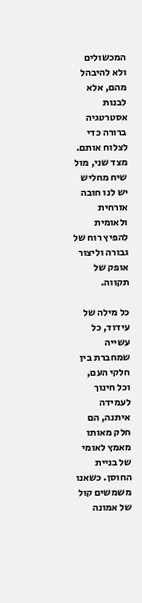המכשולים ולא להיבהל מהם, אלא לבנות אסטרטגיה ברורה כדי לצלוח אותם. מצד שני, מול שיח מחליש יש לנו חובה אזרחית ולאומית להפיץ רוח של גבורה וליצור אופק של תקווה.

כל מילה של עידוד, כל עשייה שמחברת בין חלקי העם, וכל חינוך לעמידה איתנה, הם חלק מאותו מאמץ לאומי של בניית החוסן. כשאנו משמשים קול של אמונה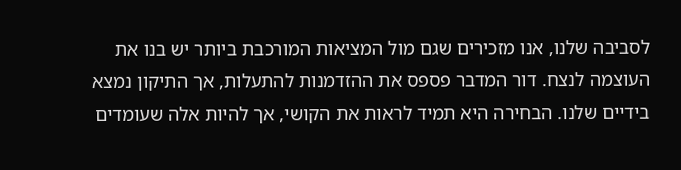לסביבה שלנו, אנו מזכירים שגם מול המציאות המורכבת ביותר יש בנו את העוצמה לנצח. דור המדבר פספס את ההזדמנות להתעלות, אך התיקון נמצא בידיים שלנו. הבחירה היא תמיד לראות את הקושי, אך להיות אלה שעומדים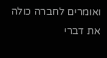ואומרים לחברה כולה את דברי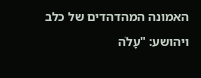האמונה המהדהדים של כלב ויהושע: "עָלֹה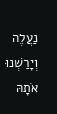נַעֲלֶה וְיָרַשְׁנוּ אֹתָהּ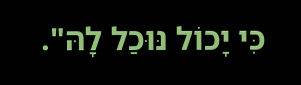כִּי יָכוֹל נּוּכַל לָהּ".